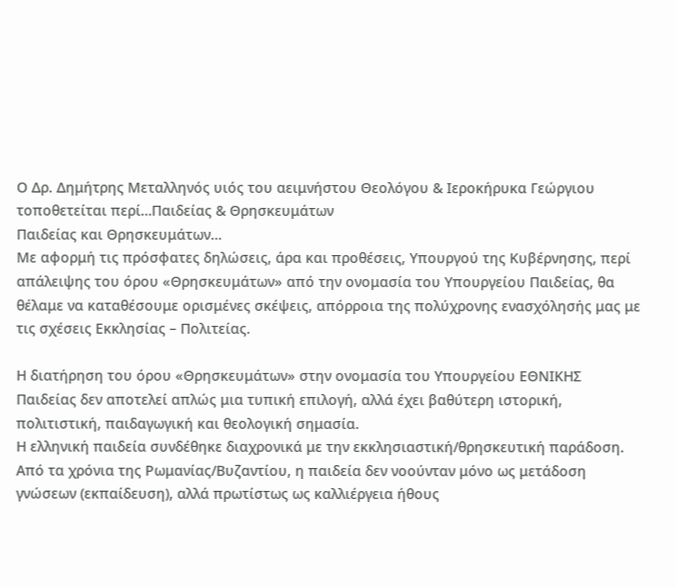Ο Δρ. Δημήτρης Μεταλληνός υιός του αειμνήστου Θεολόγου & Ιεροκήρυκα Γεώργιου τοποθετείται περί…Παιδείας & Θρησκευμάτων
Παιδείας και Θρησκευμάτων…
Με αφορμή τις πρόσφατες δηλώσεις, άρα και προθέσεις, Υπουργού της Κυβέρνησης, περί απάλειψης του όρου «Θρησκευμάτων» από την ονομασία του Υπουργείου Παιδείας, θα θέλαμε να καταθέσουμε ορισμένες σκέψεις, απόρροια της πολύχρονης ενασχόλησής μας με τις σχέσεις Εκκλησίας – Πολιτείας.

Η διατήρηση του όρου «Θρησκευμάτων» στην ονομασία του Υπουργείου ΕΘΝΙΚΗΣ Παιδείας δεν αποτελεί απλώς μια τυπική επιλογή, αλλά έχει βαθύτερη ιστορική, πολιτιστική, παιδαγωγική και θεολογική σημασία.
Η ελληνική παιδεία συνδέθηκε διαχρονικά με την εκκλησιαστική/θρησκευτική παράδοση. Από τα χρόνια της Ρωμανίας/Βυζαντίου, η παιδεία δεν νοούνταν μόνο ως μετάδοση γνώσεων (εκπαίδευση), αλλά πρωτίστως ως καλλιέργεια ήθους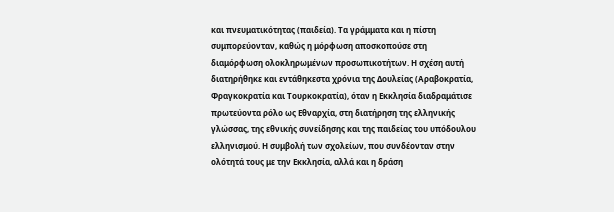και πνευματικότητας (παιδεία). Τα γράμματα και η πίστη συμπορεύονταν, καθώς η μόρφωση αποσκοπούσε στη διαμόρφωση ολοκληρωμένων προσωπικοτήτων. Η σχέση αυτή διατηρήθηκε και εντάθηκεστα χρόνια της Δουλείας (Αραβοκρατία, Φραγκοκρατία και Τουρκοκρατία), όταν η Εκκλησία διαδραμάτισε πρωτεύοντα ρόλο ως Εθναρχία, στη διατήρηση της ελληνικής γλώσσας, της εθνικής συνείδησης και της παιδείας του υπόδουλου ελληνισμού. Η συμβολή των σχολείων, που συνδέονταν στην ολότητά τους με την Εκκλησία, αλλά και η δράση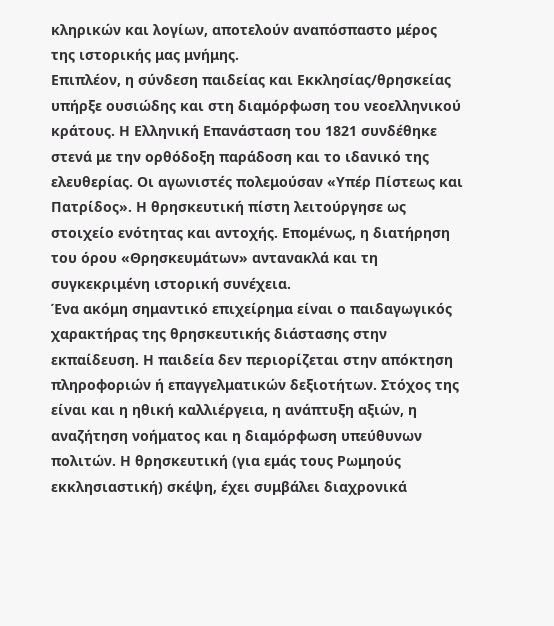κληρικών και λογίων, αποτελούν αναπόσπαστο μέρος της ιστορικής μας μνήμης.
Επιπλέον, η σύνδεση παιδείας και Εκκλησίας/θρησκείας υπήρξε ουσιώδης και στη διαμόρφωση του νεοελληνικού κράτους. Η Ελληνική Επανάσταση του 1821 συνδέθηκε στενά με την ορθόδοξη παράδοση και το ιδανικό της ελευθερίας. Οι αγωνιστές πολεμούσαν «Υπέρ Πίστεως και Πατρίδος». Η θρησκευτική πίστη λειτούργησε ως στοιχείο ενότητας και αντοχής. Επομένως, η διατήρηση του όρου «Θρησκευμάτων» αντανακλά και τη συγκεκριμένη ιστορική συνέχεια.
Ένα ακόμη σημαντικό επιχείρημα είναι ο παιδαγωγικός χαρακτήρας της θρησκευτικής διάστασης στην εκπαίδευση. Η παιδεία δεν περιορίζεται στην απόκτηση πληροφοριών ή επαγγελματικών δεξιοτήτων. Στόχος της είναι και η ηθική καλλιέργεια, η ανάπτυξη αξιών, η αναζήτηση νοήματος και η διαμόρφωση υπεύθυνων πολιτών. Η θρησκευτική (για εμάς τους Ρωμηούς εκκλησιαστική) σκέψη, έχει συμβάλει διαχρονικά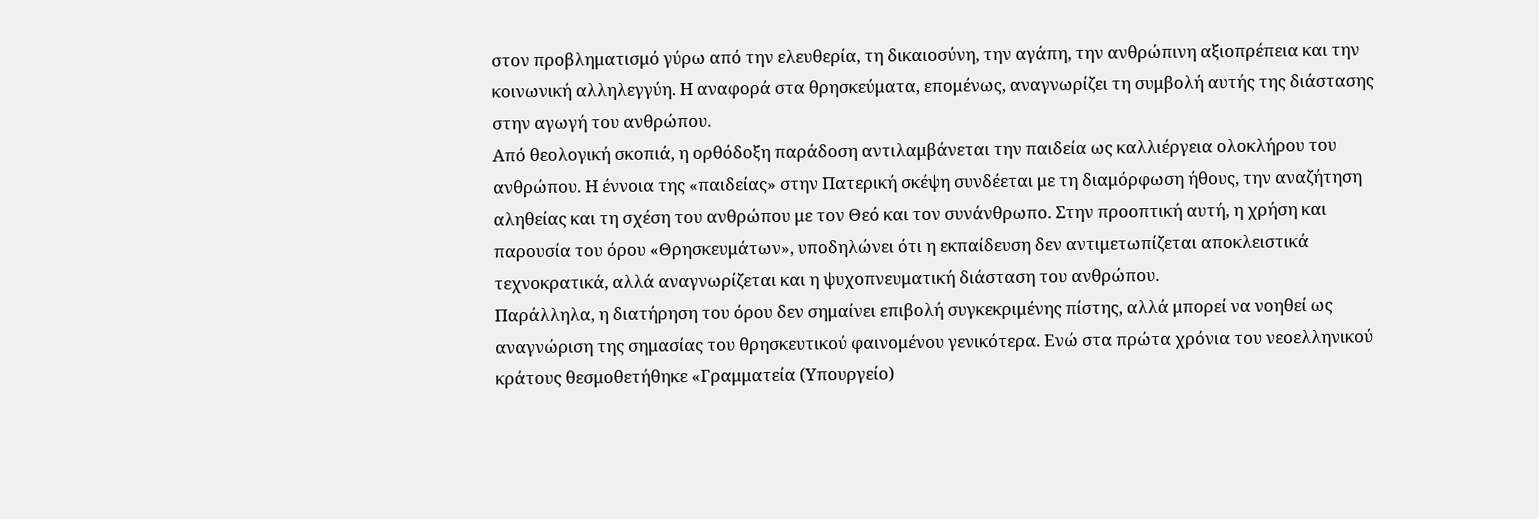στον προβληματισμό γύρω από την ελευθερία, τη δικαιοσύνη, την αγάπη, την ανθρώπινη αξιοπρέπεια και την κοινωνική αλληλεγγύη. Η αναφορά στα θρησκεύματα, επομένως, αναγνωρίζει τη συμβολή αυτής της διάστασης στην αγωγή του ανθρώπου.
Από θεολογική σκοπιά, η ορθόδοξη παράδοση αντιλαμβάνεται την παιδεία ως καλλιέργεια ολοκλήρου του ανθρώπου. Η έννοια της «παιδείας» στην Πατερική σκέψη συνδέεται με τη διαμόρφωση ήθους, την αναζήτηση αληθείας και τη σχέση του ανθρώπου με τον Θεό και τον συνάνθρωπο. Στην προοπτική αυτή, η χρήση και παρουσία του όρου «Θρησκευμάτων», υποδηλώνει ότι η εκπαίδευση δεν αντιμετωπίζεται αποκλειστικά τεχνοκρατικά, αλλά αναγνωρίζεται και η ψυχοπνευματική διάσταση του ανθρώπου.
Παράλληλα, η διατήρηση του όρου δεν σημαίνει επιβολή συγκεκριμένης πίστης, αλλά μπορεί να νοηθεί ως αναγνώριση της σημασίας του θρησκευτικού φαινομένου γενικότερα. Ενώ στα πρώτα χρόνια του νεοελληνικού κράτους θεσμοθετήθηκε «Γραμματεία (Υπουργείο)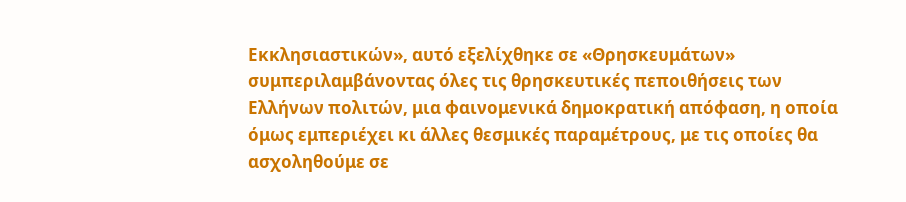Εκκλησιαστικών», αυτό εξελίχθηκε σε «Θρησκευμάτων» συμπεριλαμβάνοντας όλες τις θρησκευτικές πεποιθήσεις των Ελλήνων πολιτών, μια φαινομενικά δημοκρατική απόφαση, η οποία όμως εμπεριέχει κι άλλες θεσμικές παραμέτρους, με τις οποίες θα ασχοληθούμε σε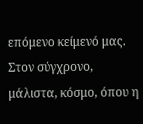επόμενο κείμενό μας. Στον σύγχρονο, μάλιστα, κόσμο, όπου η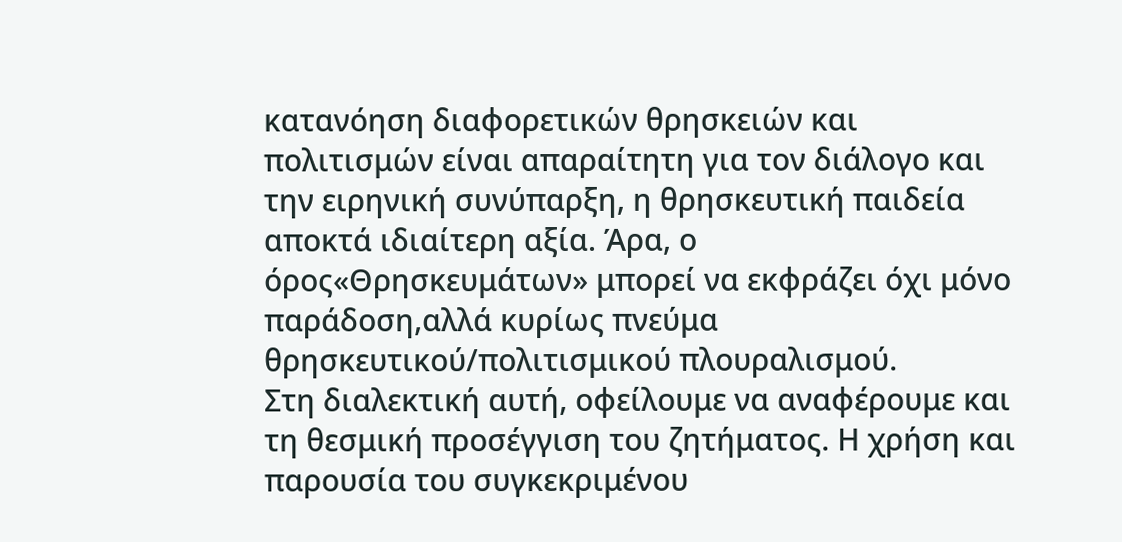κατανόηση διαφορετικών θρησκειών και πολιτισμών είναι απαραίτητη για τον διάλογο και την ειρηνική συνύπαρξη, η θρησκευτική παιδεία αποκτά ιδιαίτερη αξία. Άρα, ο όρος«Θρησκευμάτων» μπορεί να εκφράζει όχι μόνο παράδοση,αλλά κυρίως πνεύμα θρησκευτικού/πολιτισμικού πλουραλισμού.
Στη διαλεκτική αυτή, οφείλουμε να αναφέρουμε και τη θεσμική προσέγγιση του ζητήματος. Η χρήση και παρουσία του συγκεκριμένου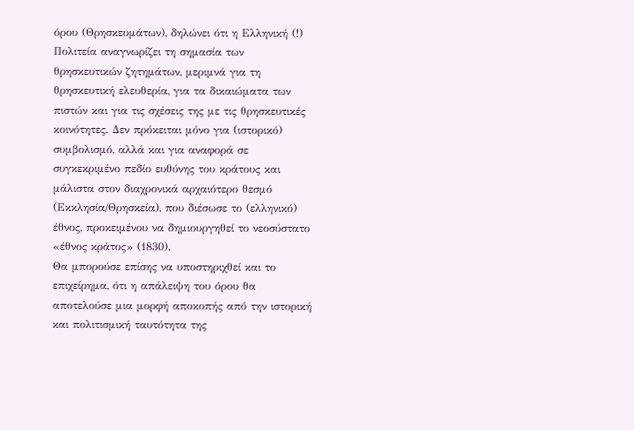όρου (Θρησκευμάτων), δηλώνει ότι η Ελληνική (!) Πολιτεία αναγνωρίζει τη σημασία των θρησκευτικών ζητημάτων, μεριμνά για τη θρησκευτική ελευθερία, για τα δικαιώματα των πιστών και για τις σχέσεις της με τις θρησκευτικές κοινότητες. Δεν πρόκειται μόνο για (ιστορικό) συμβολισμό, αλλά και για αναφορά σε συγκεκριμένο πεδίο ευθύνης του κράτους και μάλιστα στον διαχρονικά αρχαιότερο θεσμό (Εκκλησία/Θρησκεία), που διέσωσε το (ελληνικό) έθνος, προκειμένου να δημιουργηθεί το νεοσύστατο «έθνος κράτος» (1830).
Θα μπορούσε επίσης να υποστηριχθεί και το επιχείρημα, ότι η απάλειψη του όρου θα αποτελούσε μια μορφή αποκοπής από την ιστορική και πολιτισμική ταυτότητα της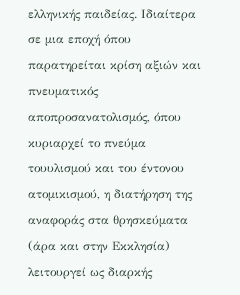ελληνικής παιδείας. Ιδιαίτερα σε μια εποχή όπου παρατηρείται κρίση αξιών και πνευματικός αποπροσανατολισμός, όπου κυριαρχεί το πνεύμα τουυλισμού και του έντονου ατομικισμού, η διατήρηση της αναφοράς στα θρησκεύματα (άρα και στην Εκκλησία) λειτουργεί ως διαρκής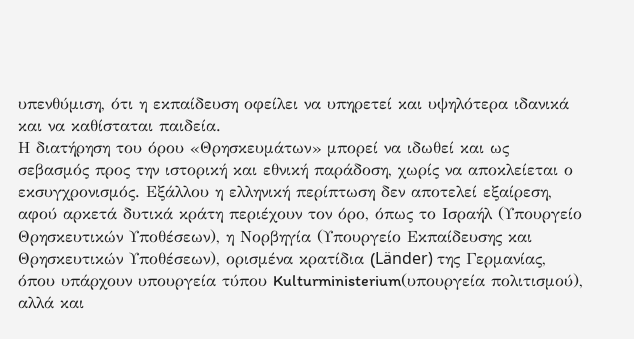υπενθύμιση, ότι η εκπαίδευση οφείλει να υπηρετεί και υψηλότερα ιδανικά και να καθίσταται παιδεία.
Η διατήρηση του όρου «Θρησκευμάτων» μπορεί να ιδωθεί και ως σεβασμός προς την ιστορική και εθνική παράδοση, χωρίς να αποκλείεται ο εκσυγχρονισμός. Εξάλλου η ελληνική περίπτωση δεν αποτελεί εξαίρεση, αφού αρκετά δυτικά κράτη περιέχουν τον όρο, όπως το Ισραήλ (Υπουργείο Θρησκευτικών Υποθέσεων), η Νορβηγία (Υπουργείο Εκπαίδευσης και Θρησκευτικών Υποθέσεων), ορισμένα κρατίδια (Länder) της Γερμανίας, όπου υπάρχουν υπουργεία τύπου Kulturministerium(υπουργεία πολιτισμού), αλλά και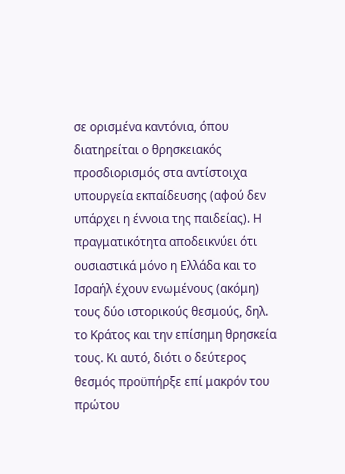σε ορισμένα καντόνια, όπου διατηρείται ο θρησκειακός προσδιορισμός στα αντίστοιχα υπουργεία εκπαίδευσης (αφού δεν υπάρχει η έννοια της παιδείας). Η πραγματικότητα αποδεικνύει ότι ουσιαστικά μόνο η Ελλάδα και το Ισραήλ έχουν ενωμένους (ακόμη) τους δύο ιστορικούς θεσμούς, δηλ. το Κράτος και την επίσημη θρησκεία τους. Κι αυτό, διότι ο δεύτερος θεσμός προϋπήρξε επί μακρόν του πρώτου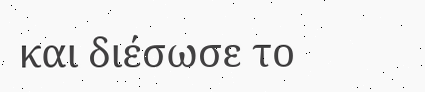και διέσωσε το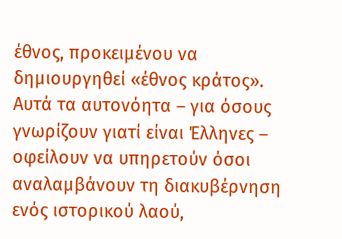έθνος, προκειμένου να δημιουργηθεί «έθνος κράτος».
Αυτά τα αυτονόητα – για όσους γνωρίζουν γιατί είναι Έλληνες – οφείλουν να υπηρετούν όσοι αναλαμβάνουν τη διακυβέρνηση ενός ιστορικού λαού,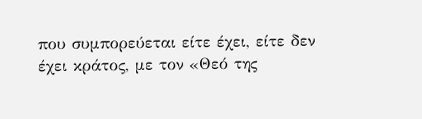που συμπορεύεται είτε έχει, είτε δεν έχει κράτος, με τον «Θεό της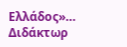Ελλάδος»…
Διδάκτωρ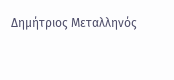Δημήτριος Μεταλληνός